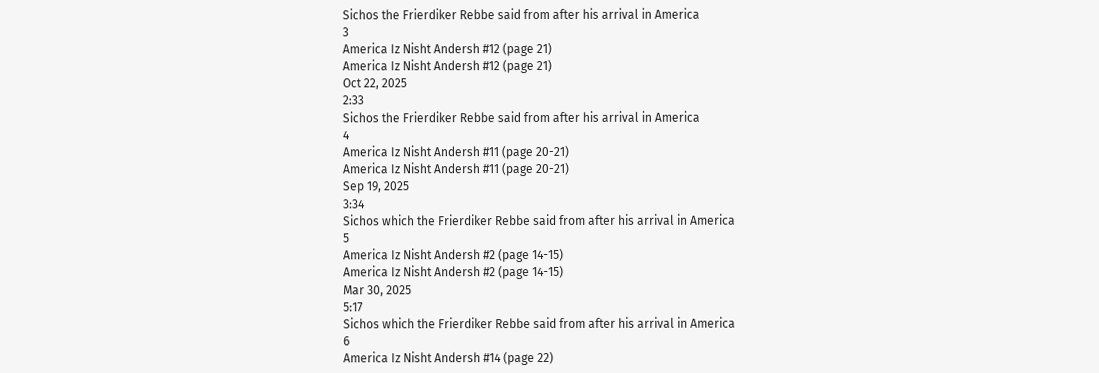Sichos the Frierdiker Rebbe said from after his arrival in America
3
America Iz Nisht Andersh #12 (page 21)
America Iz Nisht Andersh #12 (page 21)
Oct 22, 2025
2:33
Sichos the Frierdiker Rebbe said from after his arrival in America
4
America Iz Nisht Andersh #11 (page 20-21)
America Iz Nisht Andersh #11 (page 20-21)
Sep 19, 2025
3:34
Sichos which the Frierdiker Rebbe said from after his arrival in America
5
America Iz Nisht Andersh #2 (page 14-15)
America Iz Nisht Andersh #2 (page 14-15)
Mar 30, 2025
5:17
Sichos which the Frierdiker Rebbe said from after his arrival in America
6
America Iz Nisht Andersh #14 (page 22)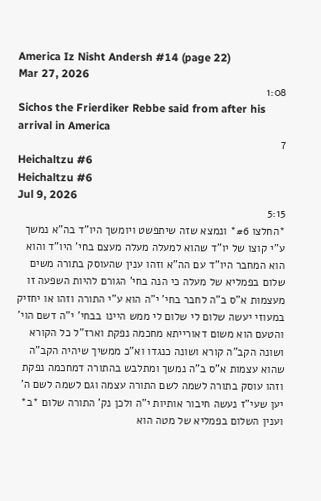America Iz Nisht Andersh #14 (page 22)
Mar 27, 2026
1:08
Sichos the Frierdiker Rebbe said from after his arrival in America
7
Heichaltzu #6
Heichaltzu #6
Jul 9, 2026
5:15
*החלצו #6* ונמצא שזה שיתפשט ויומשך היו"ד בה"א נמשך ע"י קוצו של יו"ד שהוא למעלה מעלה מעצם בחי' היו"ד והוא הוא המחבר היו"ד עם הה"א וזהו ענין שהעוסק בתורה משים שלום בפמליא של מעלה כי הנה בחי' הגורם להיות השפעה זו מעצמות א"ס ב"ה לחבר בחי' י"ה הוא ע"י התורה וזהו או יחזיק במעוזי יעשה שלום לי שלום לי ממש היינו בבחי' י"ה דשם הוי' והטעם הוא משום דאורייתא מחכמה נפקת וארז"ל כל הקורא ושונה הקב"ה קורא ושונה כנגדו וא"כ ממשיך שיהיה הקב"ה שהוא עצמות א"ס ב"ה נמשך ומתלבש בהתורה דמחכמה נפקת וזהו עוסק בתורה לשמה לשם התורה עצמה וגם לשמה לשם ה' יען שעי"ז נעשה חיבור אותיות י"ה ולכן נק' התורה שלום *ב* וענין השלום בפמליא של מטה הוא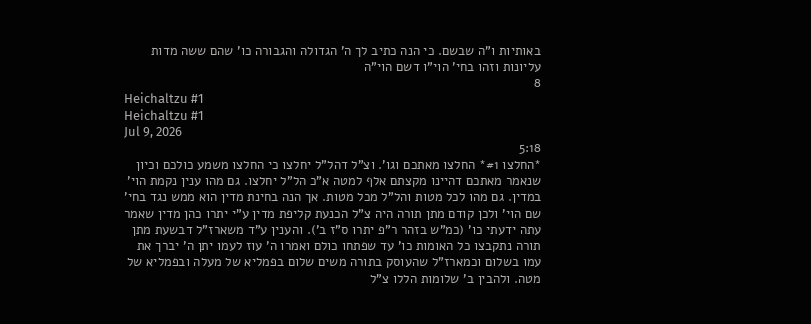באותיות ו"ה שבשם. כי הנה כתיב לך ה' הגדולה והגבורה כו' שהם ששה מדות עליונות וזהו בחי' הוי"ו דשם הוי"ה
8
Heichaltzu #1
Heichaltzu #1
Jul 9, 2026
5:18
*החלצו #1* החלצו מאתכם וגו'. וצ"ל דהל"ל יחלצו כי החלצו משמע כולכם וכיון שנאמר מאתכם דהיינו מקצתם אלף למטה א"כ הל"ל יחלצו. גם מהו ענין נקמת הוי' במדין. גם מהו לכל מטות והל"ל מכל מטות. אך הנה בחינת מדין הוא ממש נגד בחי' שם הוי' ולכן קודם מתן תורה היה צ"ל הכנעת קליפת מדין ע"י יתרו כהן מדין שאמר עתה ידעתי כו' (כמ"ש בזהר ר"פ יתרו ס"ז ב'). והענין ע"ד משארז"ל דבשעת מתן תורה נתקבצו כל האומות כו' עד שפתחו כולם ואמרו ה' עוז לעמו יתן ה' יברך את עמו בשלום וכמארז"ל שהעוסק בתורה משים שלום בפמליא של מעלה ובפמליא של מטה. ולהבין ב' שלומות הללו צ"ל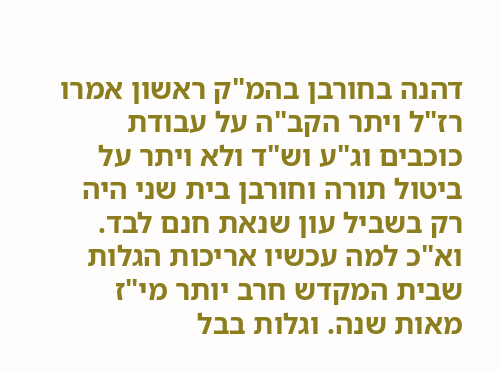דהנה בחורבן בהמ"ק ראשון אמרו רז"ל ויתר הקב"ה על עבודת כוכבים וג"ע וש"ד ולא ויתר על ביטול תורה וחורבן בית שני היה רק בשביל עון שנאת חנם לבד. וא"כ למה עכשיו אריכות הגלות שבית המקדש חרב יותר מי"ז מאות שנה. וגלות בבל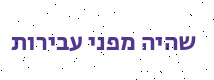שהיה מפני עבירות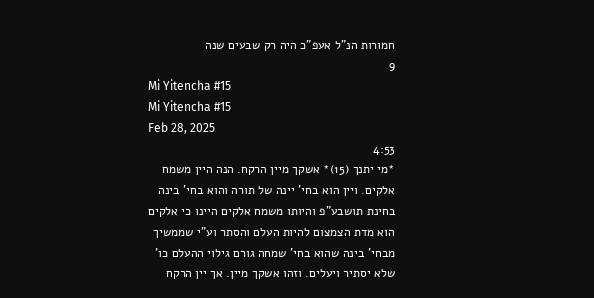חמורות הנ"ל אעפ"כ היה רק שבעים שנה
9
Mi Yitencha #15
Mi Yitencha #15
Feb 28, 2025
4:53
*מי יתנך (15)* אשקך מיין הרקח. הנה היין משמח אלקים. ויין הוא בחי' יינה של תורה והוא בחי' בינה בחינת תושבע"פ והיותו משמח אלקים היינו כי אלקים הוא מדת הצמצום להיות העלם והסתר וע"י שממשיך מבחי' בינה שהוא בחי' שמחה גורם גילוי ההעלם כו' שלא יסתיר ויעלים. וזהו אשקך מיין. אך יין הרקח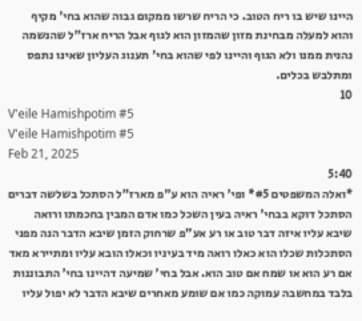היינו שיש בו ריח הטוב. כי הריח שרשו ממקום גבוה שהוא בחי' מקיף והוא למעלה מבחינת מזון שהמזון הוא לגוף אבל הריח ארז"ל שהנשמה נהנית ממנו ולא הגוף והיינו לפי שהוא בחי' תענוג העליון שאינו נתפס ומתלבש בכלים.
10
V'eile Hamishpotim #5
V'eile Hamishpotim #5
Feb 21, 2025
5:40
*ואלה המשפטים #5* ופי' ראיה הוא ע"פ מארז"ל הסתכל בשלשה דברים הסתכל דוקא בבחי' ראיה בעין השכל כמו אדם המבין בחכמתו ורואה שיבא עליו איזה דבר טוב או רע אע"פ שרחוק הזמן שיבא הדבר הנה מפני הסתכלות שכלו הוא כאלו רואה מיד בעיניו וכאלו הובא עליו ומתיירא מאד אם רע הוא או שמח אם טוב הוא. אבל בחי' שמיעה דהיינו בחי' התבוננות בלבד במחשבה עמוקה כמו אם שומע מאחרים שיבא הדבר לא יפול עליו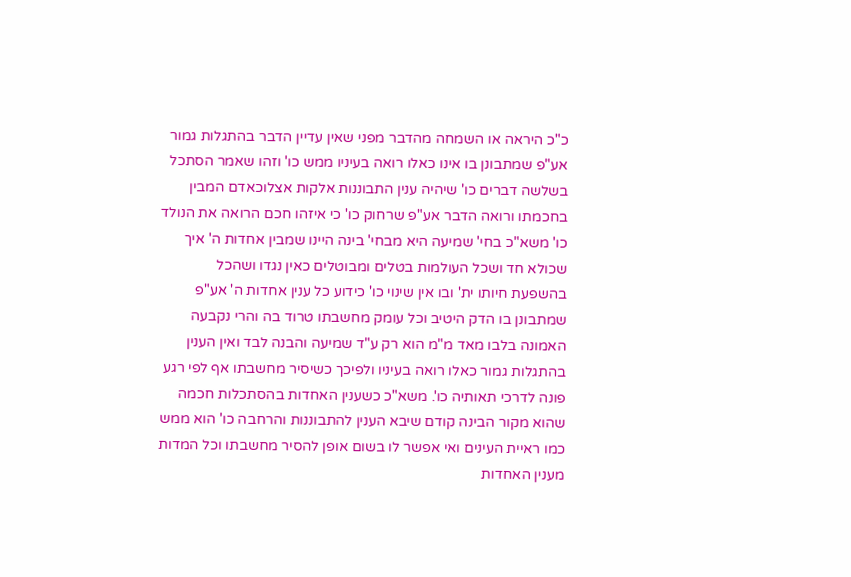כ"כ היראה או השמחה מהדבר מפני שאין עדיין הדבר בהתגלות גמור אע"פ שמתבונן בו אינו כאלו רואה בעיניו ממש כו' וזהו שאמר הסתכל בשלשה דברים כו' שיהיה ענין התבוננות אלקות אצלוכאדם המבין בחכמתו ורואה הדבר אע"פ שרחוק כו' כי איזהו חכם הרואה את הנולד כו' משא"כ בחי' שמיעה היא מבחי' בינה היינו שמבין אחדות ה' איך שכולא חד ושכל העולמות בטלים ומבוטלים כאין נגדו ושהכל בהשפעת חיותו ית' ובו אין שינוי כו' כידוע כל ענין אחדות ה' אע"פ שמתבונן בו הדק היטיב וכל עומק מחשבתו טרוד בה והרי נקבעה האמונה בלבו מאד מ"מ הוא רק ע"ד שמיעה והבנה לבד ואין הענין בהתגלות גמור כאלו רואה בעיניו ולפיכך כשיסיר מחשבתו אף לפי רגע פונה לדרכי תאותיה כו'. משא"כ כשענין האחדות בהסתכלות חכמה שהוא מקור הבינה קודם שיבא הענין להתבוננות והרחבה כו' הוא ממש כמו ראיית העינים ואי אפשר לו בשום אופן להסיר מחשבתו וכל המדות מענין האחדות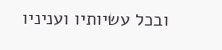ובכל עשיותיו ועניניו